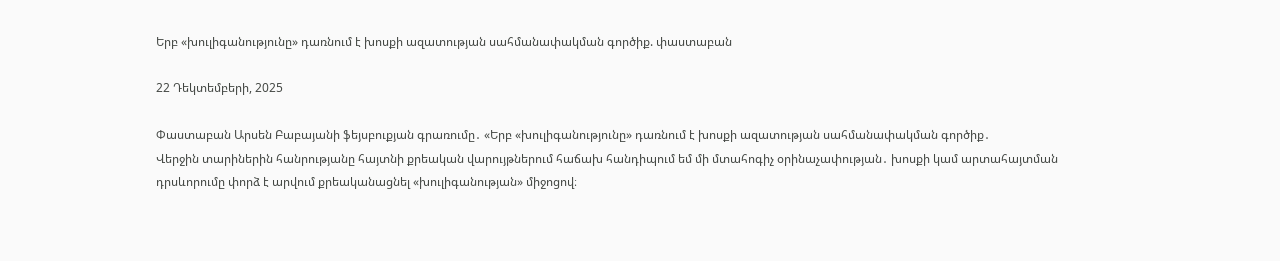Երբ «խուլիգանությունը» դառնում է խոսքի ազատության սահմանափակման գործիք. փաստաբան

22 Դեկտեմբերի, 2025

Փաստաբան Արսեն Բաբայանի ֆեյսբուքյան գրառումը․ «Երբ «խուլիգանությունը» դառնում է խոսքի ազատության սահմանափակման գործիք․
Վերջին տարիներին հանրությանը հայտնի քրեական վարույթներում հաճախ հանդիպում եմ մի մտահոգիչ օրինաչափության․ խոսքի կամ արտահայտման դրսևորումը փորձ է արվում քրեականացնել «խուլիգանության» միջոցով։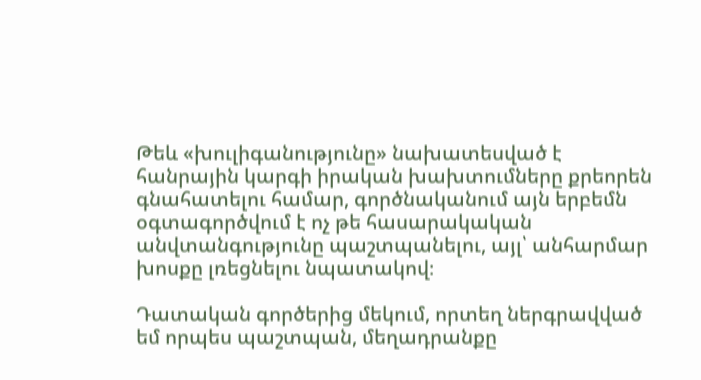Թեև «խուլիգանությունը» նախատեսված է հանրային կարգի իրական խախտումները քրեորեն գնահատելու համար, գործնականում այն երբեմն օգտագործվում է ոչ թե հասարակական անվտանգությունը պաշտպանելու, այլ՝ անհարմար խոսքը լռեցնելու նպատակով։

Դատական գործերից մեկում, որտեղ ներգրավված եմ որպես պաշտպան, մեղադրանքը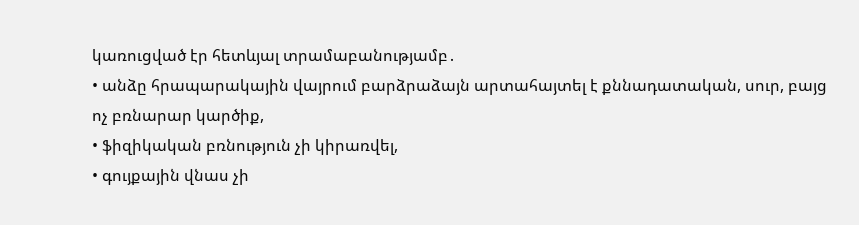կառուցված էր հետևյալ տրամաբանությամբ․
• անձը հրապարակային վայրում բարձրաձայն արտահայտել է քննադատական, սուր, բայց ոչ բռնարար կարծիք,
• ֆիզիկական բռնություն չի կիրառվել,
• գույքային վնաս չի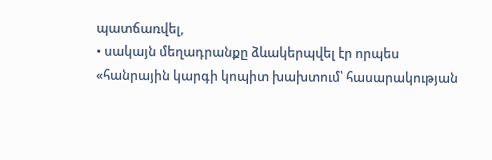պատճառվել,
• սակայն մեղադրանքը ձևակերպվել էր որպես
«հանրային կարգի կոպիտ խախտում՝ հասարակության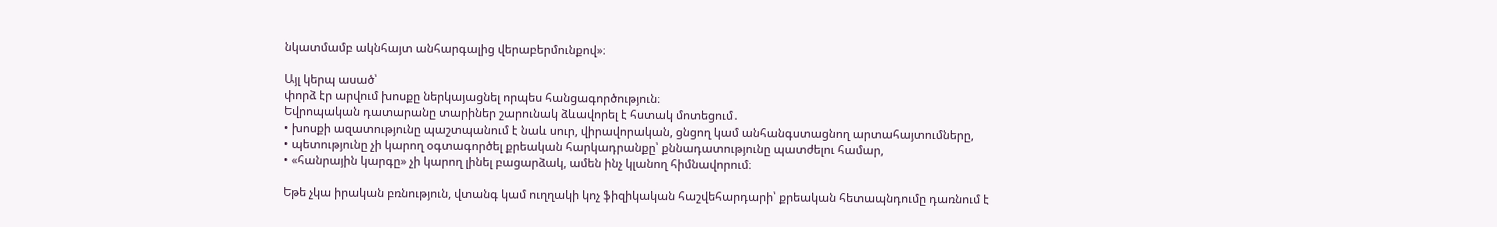նկատմամբ ակնհայտ անհարգալից վերաբերմունքով»։

Այլ կերպ ասած՝
փորձ էր արվում խոսքը ներկայացնել որպես հանցագործություն։
Եվրոպական դատարանը տարիներ շարունակ ձևավորել է հստակ մոտեցում․
• խոսքի ազատությունը պաշտպանում է նաև սուր, վիրավորական, ցնցող կամ անհանգստացնող արտահայտումները,
• պետությունը չի կարող օգտագործել քրեական հարկադրանքը՝ քննադատությունը պատժելու համար,
• «հանրային կարգը» չի կարող լինել բացարձակ, ամեն ինչ կլանող հիմնավորում։

Եթե չկա իրական բռնություն, վտանգ կամ ուղղակի կոչ ֆիզիկական հաշվեհարդարի՝ քրեական հետապնդումը դառնում է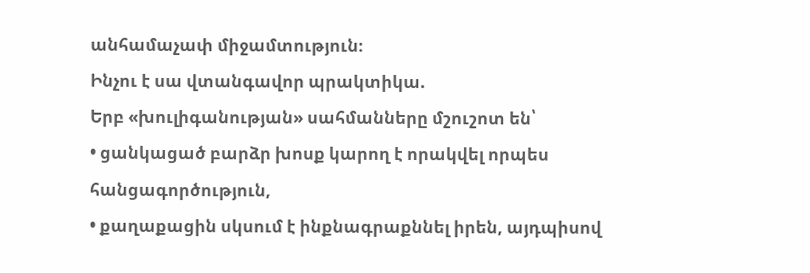անհամաչափ միջամտություն։
Ինչու է սա վտանգավոր պրակտիկա.
Երբ «խուլիգանության» սահմանները մշուշոտ են՝
• ցանկացած բարձր խոսք կարող է որակվել որպես հանցագործություն,
• քաղաքացին սկսում է ինքնագրաքննել իրեն, այդպիսով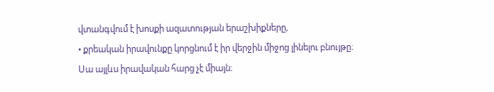վտանգվում է խոսքի ազատության երաշխիքները,
• քրեական իրավունքը կորցնում է իր վերջին միջոց լինելու բնույթը։
Սա այլևս իրավական հարց չէ միայն։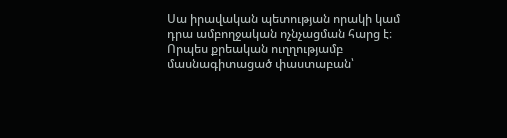Սա իրավական պետության որակի կամ դրա ամբողջական ոչնչացման հարց է։
Որպես քրեական ուղղությամբ մասնագիտացած փաստաբան՝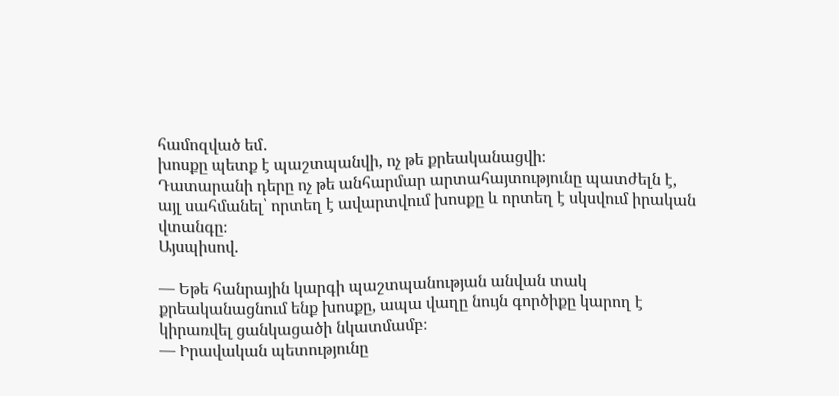համոզված եմ․
խոսքը պետք է պաշտպանվի, ոչ թե քրեականացվի։
Դատարանի դերը ոչ թե անհարմար արտահայտությունը պատժելն է, այլ սահմանել՝ որտեղ է ավարտվում խոսքը և որտեղ է սկսվում իրական վտանգը։
Այսպիսով.

— Եթե հանրային կարգի պաշտպանության անվան տակ քրեականացնում ենք խոսքը, ապա վաղը նույն գործիքը կարող է կիրառվել ցանկացածի նկատմամբ։
— Իրավական պետությունը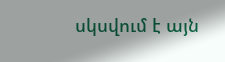սկսվում է այն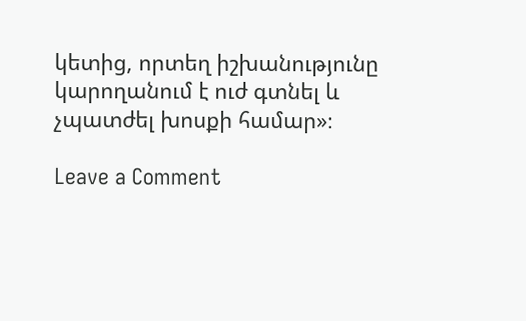կետից, որտեղ իշխանությունը կարողանում է ուժ գտնել և չպատժել խոսքի համար»։

Leave a Comment